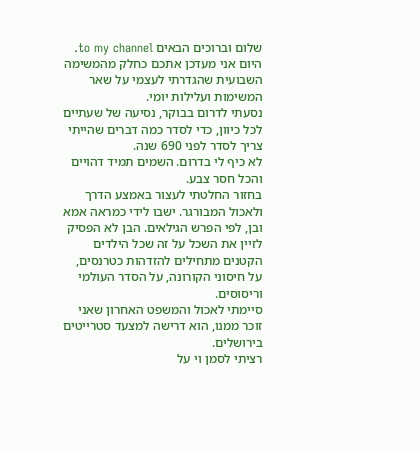שלום וברוכים הבאים to my channel.
היום אני מעדכן אתכם כחלק מהמשימה השבועית שהגדרתי לעצמי על שאר המשימות ועלילות יומי.
נסעתי לדרום בבוקר, נסיעה של שעתיים לכל כיוון, כדי לסדר כמה דברים שהייתי צריך לסדר לפני 690 שנה.
לא כיף לי בדרום. השמים תמיד דהויים והכל חסר צבע.
בחזור החלטתי לעצור באמצע הדרך ולאכול המבורגר. ישבו לידי כמראה אמא ובן, לפי הפרש הגילאים. הבן לא הפסיק לזיין את השכל על זה שכל הילדים הקטנים מתחילים להזדהות כטרנסים, על חיסוני הקורונה, על הסדר העולמי וריסוסים.
סיימתי לאכול והמשפט האחרון שאני זוכר ממנו, הוא דרישה למצעד סטרייטים בירושלים.
רציתי לסמן וי על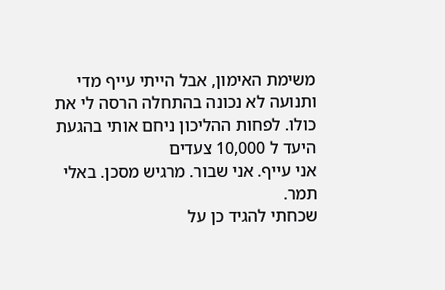משימת האימון, אבל הייתי עייף מדי ותנועה לא נכונה בהתחלה הרסה לי את כולו. לפחות ההליכון ניחם אותי בהגעת היעד ל 10,000 צעדים
אני עייף. אני שבור. מרגיש מסכן. באלי תמר.
שכחתי להגיד כן על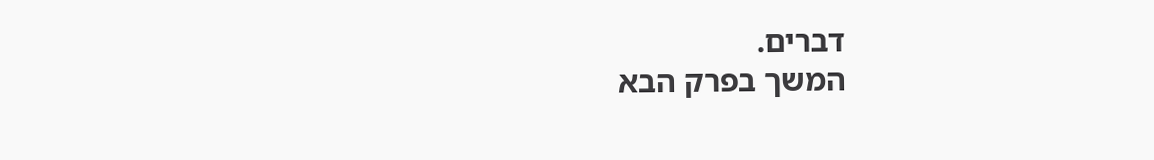דברים.
המשך בפרק הבא